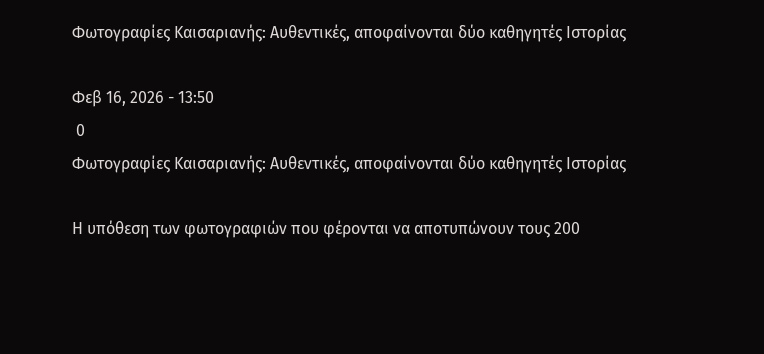Φωτογραφίες Καισαριανής: Αυθεντικές, αποφαίνονται δύο καθηγητές Ιστορίας

Φεβ 16, 2026 - 13:50
 0
Φωτογραφίες Καισαριανής: Αυθεντικές, αποφαίνονται δύο καθηγητές Ιστορίας

Η υπόθεση των φωτογραφιών που φέρονται να αποτυπώνουν τους 200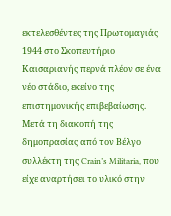εκτελεσθέντες της Πρωτομαγιάς 1944 στο Σκοπευτήριο Καισαριανής περνά πλέον σε ένα νέο στάδιο, εκείνο της επιστημονικής επιβεβαίωσης. Μετά τη διακοπή της δημοπρασίας από τον Βέλγο συλλέκτη της Crain’s Militaria, που είχε αναρτήσει το υλικό στην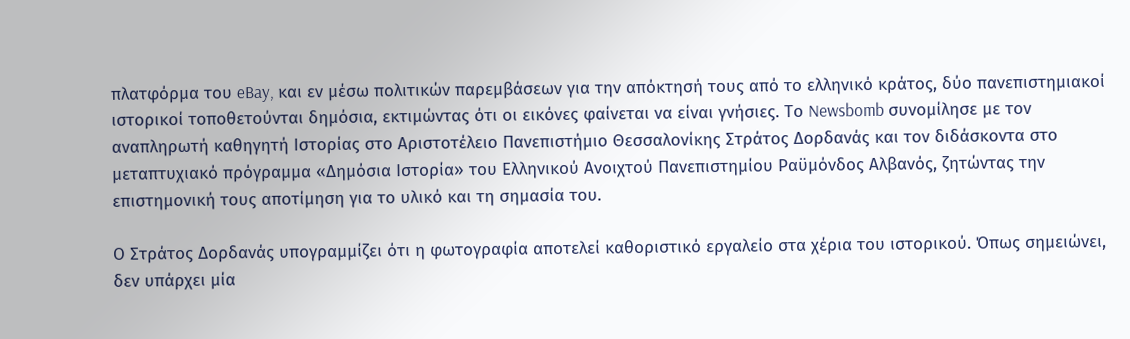πλατφόρμα του eBay, και εν μέσω πολιτικών παρεμβάσεων για την απόκτησή τους από το ελληνικό κράτος, δύο πανεπιστημιακοί ιστορικοί τοποθετούνται δημόσια, εκτιμώντας ότι οι εικόνες φαίνεται να είναι γνήσιες. Το Newsbomb συνομίλησε με τον αναπληρωτή καθηγητή Ιστορίας στο Αριστοτέλειο Πανεπιστήμιο Θεσσαλονίκης Στράτος Δορδανάς και τον διδάσκοντα στο μεταπτυχιακό πρόγραμμα «Δημόσια Ιστορία» του Ελληνικού Ανοιχτού Πανεπιστημίου Ραϋμόνδος Αλβανός, ζητώντας την επιστημονική τους αποτίμηση για το υλικό και τη σημασία του.

Ο Στράτος Δορδανάς υπογραμμίζει ότι η φωτογραφία αποτελεί καθοριστικό εργαλείο στα χέρια του ιστορικού. Όπως σημειώνει, δεν υπάρχει μία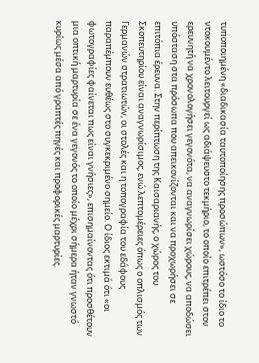τυποποιημένη «διαδικασία ταυτοποίησης προσώπων», ωστόσο το ίδιο το ντοκουμέντο λειτουργεί ως αδιάψευστο τεκμήριο, το οποίο επιτρέπει στον ερευνητή να χρονολογήσει γεγονότα, να αναγνωρίσει χώρους, να αποδώσει υπόσταση στα πρόσωπα που απεικονίζονται και να προχωρήσει σε επιτόπια έρευνα. Στην περίπτωση της Καισαριανής, ο χώρος του Σκοπευτηρίου είναι αναγνωρίσιμος, ενώ λεπτομέρειες όπως ο οπλισμός των Γερμανών στρατιωτών, οι στολές και η τοπογραφία του εδάφους παραπέμπουν ευθέως στο συγκεκριμένο σημείο. Ο ίδιος εκτιμά ότι «οι φωτογραφίες φαίνεται πως είναι γνήσιες», επισημαίνοντας ότι προσθέτουν μια οπτική μαρτυρία σε ένα γεγονός το οποίο μέχρι σήμερα ήταν γνωστό κυρίως μέσα από γραπτές πηγές και προφορικές μαρτυρίες.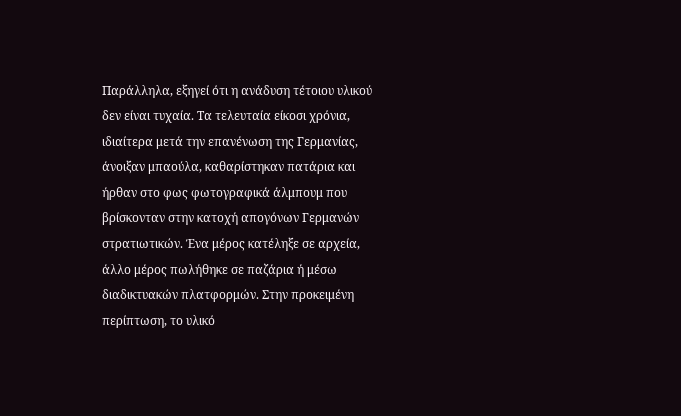Παράλληλα, εξηγεί ότι η ανάδυση τέτοιου υλικού δεν είναι τυχαία. Τα τελευταία είκοσι χρόνια, ιδιαίτερα μετά την επανένωση της Γερμανίας, άνοιξαν μπαούλα, καθαρίστηκαν πατάρια και ήρθαν στο φως φωτογραφικά άλμπουμ που βρίσκονταν στην κατοχή απογόνων Γερμανών στρατιωτικών. Ένα μέρος κατέληξε σε αρχεία, άλλο μέρος πωλήθηκε σε παζάρια ή μέσω διαδικτυακών πλατφορμών. Στην προκειμένη περίπτωση, το υλικό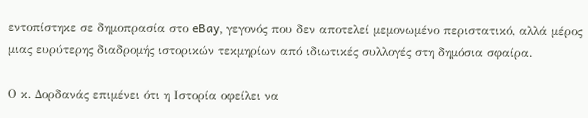εντοπίστηκε σε δημοπρασία στο eBay, γεγονός που δεν αποτελεί μεμονωμένο περιστατικό, αλλά μέρος μιας ευρύτερης διαδρομής ιστορικών τεκμηρίων από ιδιωτικές συλλογές στη δημόσια σφαίρα.

Ο κ. Δορδανάς επιμένει ότι η Ιστορία οφείλει να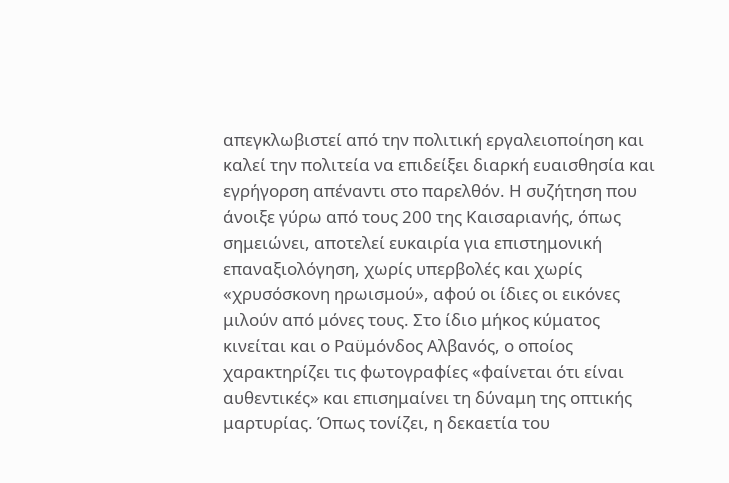απεγκλωβιστεί από την πολιτική εργαλειοποίηση και καλεί την πολιτεία να επιδείξει διαρκή ευαισθησία και εγρήγορση απέναντι στο παρελθόν. Η συζήτηση που άνοιξε γύρω από τους 200 της Καισαριανής, όπως σημειώνει, αποτελεί ευκαιρία για επιστημονική επαναξιολόγηση, χωρίς υπερβολές και χωρίς «χρυσόσκονη ηρωισμού», αφού οι ίδιες οι εικόνες μιλούν από μόνες τους. Στο ίδιο μήκος κύματος κινείται και ο Ραϋμόνδος Αλβανός, ο οποίος χαρακτηρίζει τις φωτογραφίες «φαίνεται ότι είναι αυθεντικές» και επισημαίνει τη δύναμη της οπτικής μαρτυρίας. Όπως τονίζει, η δεκαετία του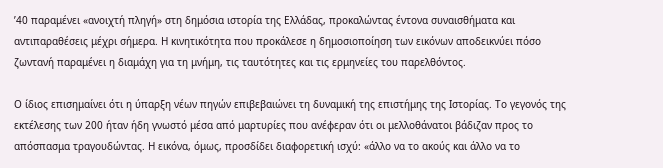’40 παραμένει «ανοιχτή πληγή» στη δημόσια ιστορία της Ελλάδας, προκαλώντας έντονα συναισθήματα και αντιπαραθέσεις μέχρι σήμερα. Η κινητικότητα που προκάλεσε η δημοσιοποίηση των εικόνων αποδεικνύει πόσο ζωντανή παραμένει η διαμάχη για τη μνήμη, τις ταυτότητες και τις ερμηνείες του παρελθόντος.

Ο ίδιος επισημαίνει ότι η ύπαρξη νέων πηγών επιβεβαιώνει τη δυναμική της επιστήμης της Ιστορίας. Το γεγονός της εκτέλεσης των 200 ήταν ήδη γνωστό μέσα από μαρτυρίες που ανέφεραν ότι οι μελλοθάνατοι βάδιζαν προς το απόσπασμα τραγουδώντας. Η εικόνα, όμως, προσδίδει διαφορετική ισχύ: «άλλο να το ακούς και άλλο να το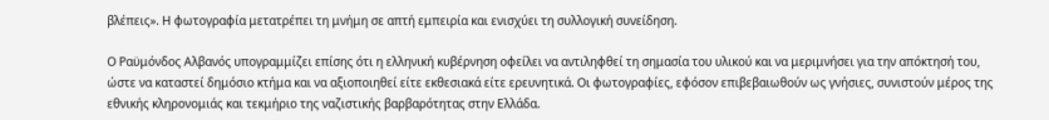βλέπεις». Η φωτογραφία μετατρέπει τη μνήμη σε απτή εμπειρία και ενισχύει τη συλλογική συνείδηση.

Ο Ραϋμόνδος Αλβανός υπογραμμίζει επίσης ότι η ελληνική κυβέρνηση οφείλει να αντιληφθεί τη σημασία του υλικού και να μεριμνήσει για την απόκτησή του, ώστε να καταστεί δημόσιο κτήμα και να αξιοποιηθεί είτε εκθεσιακά είτε ερευνητικά. Οι φωτογραφίες, εφόσον επιβεβαιωθούν ως γνήσιες, συνιστούν μέρος της εθνικής κληρονομιάς και τεκμήριο της ναζιστικής βαρβαρότητας στην Ελλάδα.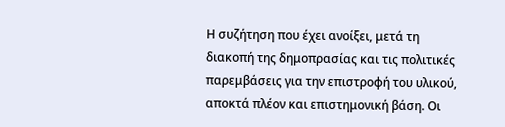Η συζήτηση που έχει ανοίξει, μετά τη διακοπή της δημοπρασίας και τις πολιτικές παρεμβάσεις για την επιστροφή του υλικού, αποκτά πλέον και επιστημονική βάση. Οι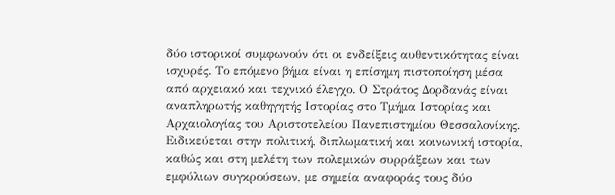δύο ιστορικοί συμφωνούν ότι οι ενδείξεις αυθεντικότητας είναι ισχυρές. Το επόμενο βήμα είναι η επίσημη πιστοποίηση μέσα από αρχειακό και τεχνικό έλεγχο. Ο Στράτος Δορδανάς είναι αναπληρωτής καθηγητής Ιστορίας στο Τμήμα Ιστορίας και Αρχαιολογίας του Αριστοτελείου Πανεπιστημίου Θεσσαλονίκης. Ειδικεύεται στην πολιτική, διπλωματική και κοινωνική ιστορία, καθώς και στη μελέτη των πολεμικών συρράξεων και των εμφύλιων συγκρούσεων, με σημεία αναφοράς τους δύο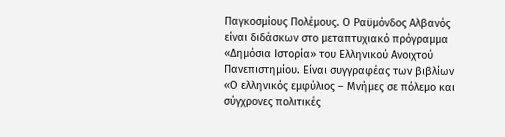Παγκοσμίους Πολέμους. Ο Ραϋμόνδος Αλβανός είναι διδάσκων στο μεταπτυχιακό πρόγραμμα «Δημόσια Ιστορία» του Ελληνικού Ανοιχτού Πανεπιστημίου. Είναι συγγραφέας των βιβλίων «Ο ελληνικός εμφύλιος – Μνήμες σε πόλεμο και σύγχρονες πολιτικές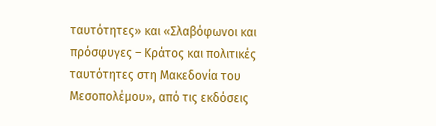ταυτότητες» και «Σλαβόφωνοι και πρόσφυγες – Κράτος και πολιτικές ταυτότητες στη Μακεδονία του Μεσοπολέμου», από τις εκδόσεις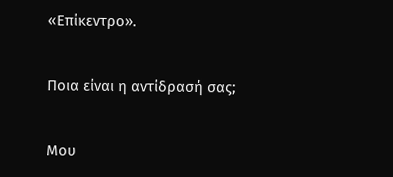«Επίκεντρο».

Ποια είναι η αντίδρασή σας;

Μου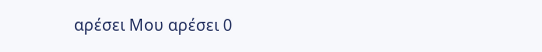αρέσει Μου αρέσει 0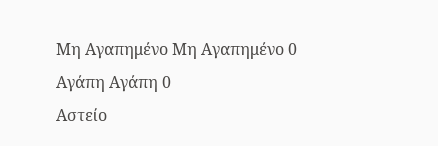Μη Αγαπημένο Μη Αγαπημένο 0
Αγάπη Αγάπη 0
Αστείο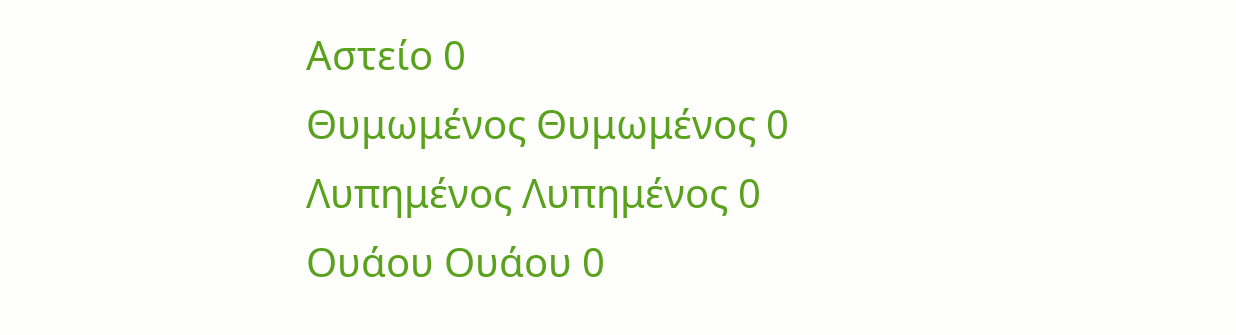Αστείο 0
Θυμωμένος Θυμωμένος 0
Λυπημένος Λυπημένος 0
Ουάου Ουάου 0